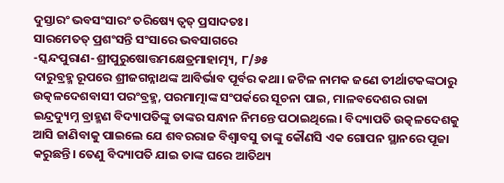ଦୁସ୍ତାରଂ ଭବସଂସାରଂ ତରିଷ୍ୟେ ତ୍ବତ୍ ପ୍ରସାଦତଃ।
ସାରମେତତ୍ ପ୍ରଶଂସନ୍ତି ସଂସାରେ ଭବସାଗରେ
-ସ୍କନ୍ଦପୁରାଣ-ଶ୍ରୀପୁରୁଷୋତ୍ତମକ୍ଷେତ୍ରମାହାତ୍ମ୍ୟ, ୮/୬୫
ଦାରୁବ୍ରହ୍ମ ରୂପରେ ଶ୍ରୀଜଗନ୍ନାଥଙ୍କ ଆବିର୍ଭାବ ପୂର୍ବର କଥା। ଜଟିଳ ନାମକ ଜଣେ ତୀର୍ଥାଟକଙ୍କଠାରୁ ଉତ୍କଳଦେଶବାସୀ ପରଂବ୍ରହ୍ମ, ପରମାତ୍ମାଙ୍କ ସଂପର୍କରେ ସୂଚନା ପାଇ, ମାଳବଦେଶର ରାଜା ଇନ୍ଦ୍ରଦ୍ୟୁମ୍ନ ବ୍ରାହ୍ମଣ ବିଦ୍ୟାପତିଙ୍କୁ ତାଙ୍କର ସନ୍ଧାନ ନିମନ୍ତେ ପଠାଇଥିଲେ। ବିଦ୍ୟାପତି ଉତ୍କଳଦେଶକୁ ଆସି ଜାଣିବାକୁ ପାଇଲେ ଯେ ଶବରରାଜ ବିଶ୍ବାବସୁ ତାଙ୍କୁ କୌଣସି ଏକ ଗୋପନ ସ୍ଥାନରେ ପୂଜା କରୁଛନ୍ତି। ତେଣୁ ବିଦ୍ୟାପତି ଯାଇ ତାଙ୍କ ଘରେ ଆତିଥ୍ୟ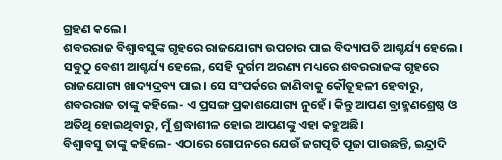ଗ୍ରହଣ କଲେ।
ଶବରରାଜ ବିଶ୍ବାବସୁଙ୍କ ଗୃହରେ ରାଜଯୋଗ୍ୟ ଉପଚାର ପାଇ ବିଦ୍ୟାପତି ଆଶ୍ଚର୍ଯ୍ୟ ହେଲେ। ସବୁଠୁ ବେଶୀ ଆଶ୍ଚର୍ଯ୍ୟ ହେଲେ, ସେହି ଦୁର୍ଗମ ଅରଣ୍ୟ ମଧ୍ୟରେ ଶବରରାଜଙ୍କ ଗୃହରେ ରାଜଯୋଗ୍ୟ ଖାଦ୍ୟଦ୍ରବ୍ୟ ପାଇ। ସେ ସଂପର୍କରେ ଜାଣିବାକୁ କୌତୂହଳୀ ହେବାରୁ, ଶବରରାଜ ତାଙ୍କୁ କହିଲେ- ଏ ପ୍ରସଙ୍ଗ ପ୍ରକାଶଯୋଗ୍ୟ ନୁହେଁ। କିନ୍ତୁ ଆପଣ ବ୍ରାହ୍ମଣଶ୍ରେଷ୍ଠ ଓ ଅତିଥି ହୋଇଥିବାରୁ, ମୁଁ ଶ୍ରଦ୍ଧାଶୀଳ ହୋଇ ଆପଣଙ୍କୁ ଏହା କହୁଅଛି।
ବିଶ୍ବାବସୁ ତାଙ୍କୁ କହିଲେ- ଏଠାରେ ଗୋପନରେ ଯେଉଁ ଜଗତ୍ପତି ପୂଜା ପାଉଛନ୍ତି, ଇନ୍ଦ୍ରାଦି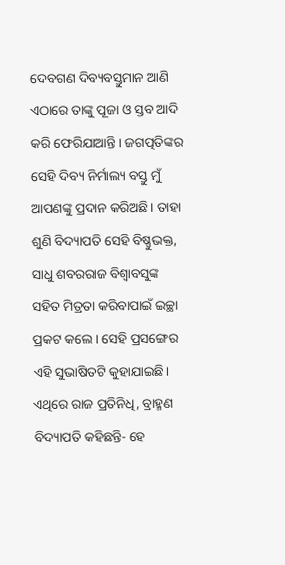ଦେବଗଣ ଦିବ୍ୟବସ୍ତୁମାନ ଆଣି ଏଠାରେ ତାଙ୍କୁ ପୂଜା ଓ ସ୍ତବ ଆଦି କରି ଫେରିଯାଆନ୍ତି। ଜଗତ୍ପତିଙ୍କର ସେହି ଦିବ୍ୟ ନିର୍ମାଲ୍ୟ ବସ୍ତୁ ମୁଁ ଆପଣଙ୍କୁ ପ୍ରଦାନ କରିଅଛି। ତାହା ଶୁଣି ବିଦ୍ୟାପତି ସେହି ବିଷ୍ଣୁଭକ୍ତ, ସାଧୁ ଶବରରାଜ ବିଶ୍ବାବସୁଙ୍କ ସହିତ ମିତ୍ରତା କରିବାପାଇଁ ଇଚ୍ଛା ପ୍ରକଟ କଲେ। ସେହି ପ୍ରସଙ୍ଗେର ଏହି ସୁଭାଷିତଟି କୁହାଯାଇଛି। ଏଥିରେ ରାଜ ପ୍ରତିନିଧି, ବ୍ରାହ୍ମଣ ବିଦ୍ୟାପତି କହିଛନ୍ତି- ହେ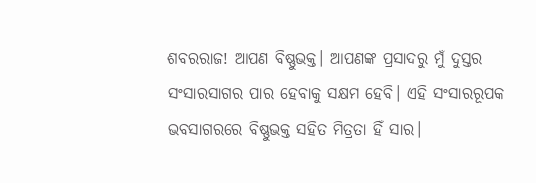ଶବରରାଜ! ଆପଣ ବିଷ୍ଣୁଭକ୍ତ। ଆପଣଙ୍କ ପ୍ରସାଦରୁ ମୁଁ ଦୁସ୍ତର ସଂସାରସାଗର ପାର ହେବାକୁ ସକ୍ଷମ ହେବି। ଏହି ସଂସାରରୂପକ ଭବସାଗରରେ ବିଷ୍ଣୁଭକ୍ତ ସହିତ ମିତ୍ରତା ହିଁ ସାର।